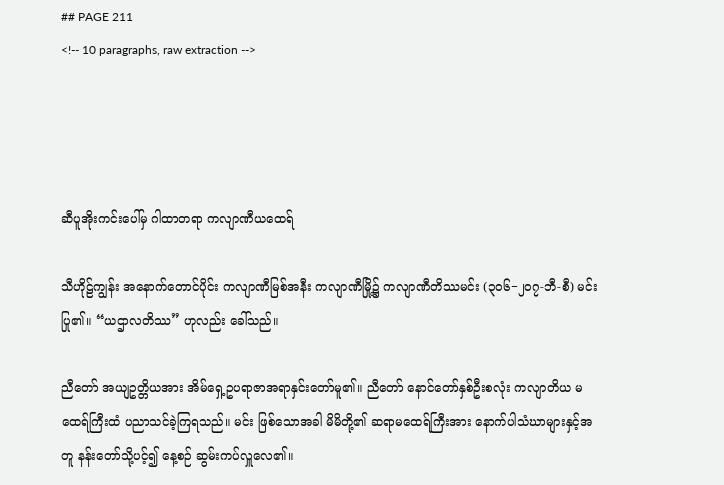## PAGE 211
<!-- 10 paragraphs, raw extraction -->




ဆီပူအိုးကင်းပေါ်မှ ဂါထာတရာ ကလျာဏီယထေရ်

သီဟိုဠ်ကျွန်း အနောက်တောင်ပိုင်း ကလျာဏီမြစ်အနီး ကလျာဏီမြို့၌ ကလျာဏီတိဿမင်း (၃၀၆−၂၀၇-ဘီ-စီ) မင်းပြု၏။ “ယဌာလတိဿ” ဟုလည်း ခေါ်သည်။

ညီတော် အယျဥတ္တိယအား အိမ်ရှေ့ဥပရာဇာအရာနှင်းတော်မူ၏။ ညီတော် နောင်တော်နှစ်ဦးစလုံး ကလျာတိယ မထေရ်ကြီးထံ ပညာသင်ခဲ့ကြရသည်။ မင်း ဖြစ်သောအခါ မိမိတို့၏ ဆရာမထေရ်ကြီးအား နောက်ပါသံဃာများနှင့်အတူ နန်းတော်သို့ပင့်၍ နေ့စဉ် ဆွမ်းကပ်လှူလေ၏။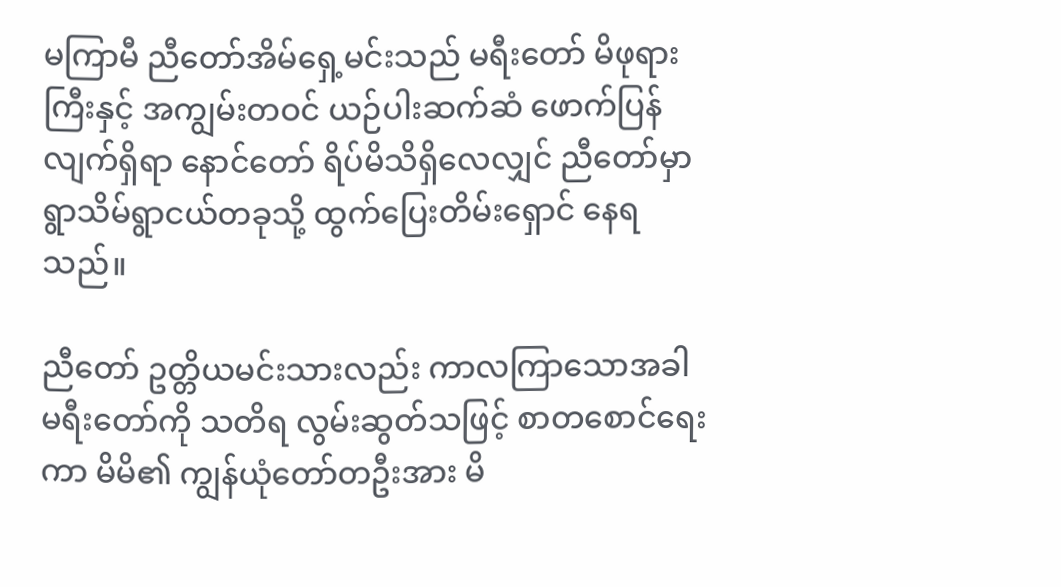မကြာမီ ညီတော်အိမ်ရှေ့မင်းသည် မရီးတော် မိဖုရားကြီးနှင့် အကျွမ်းတဝင် ယဉ်ပါးဆက်ဆံ ဖောက်ပြန်လျက်ရှိရာ နောင်တော် ရိပ်မိသိရှိလေလျှင် ညီတော်မှာ ရွာသိမ်ရွာငယ်တခုသို့ ထွက်ပြေးတိမ်းရှောင် နေရသည်။

ညီတော် ဥတ္တိယမင်းသားလည်း ကာလကြာသောအခါ မရီးတော်ကို သတိရ လွမ်းဆွတ်သဖြင့် စာတစောင်ရေးကာ မိမိ၏ ကျွန်ယုံတော်တဦးအား မိ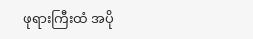ဖုရားကြီးထံ အပို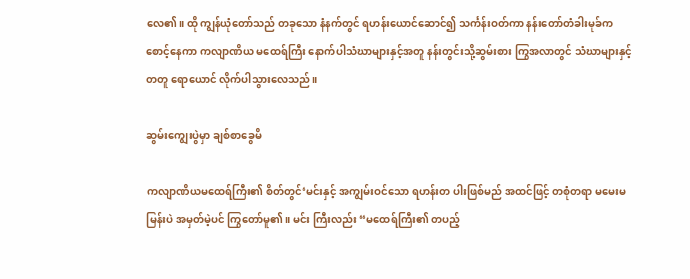လေ၏။ ထို ကျွန်ယုံတော်သည် တခုသော နံနက်တွင် ရဟန်းယောင်ဆောင်၍ သင်္ကန်းဝတ်ကာ နန်းတော်တံခါးမုခ်က စောင့်နေကာ ကလျာဏိယ မထေရ်ကြီး နောက်ပါသံဃာများနှင့်အတူ နန်းတွင်းသို့ဆွမ်းစား ကြွအလာတွင် သံဃာများနှင့်တတူ ရောယောင် လိုက်ပါသွားလေသည်။

ဆွမ်းကျွေးပွဲမှာ ချစ်စာခွေမိ

ကလျာဏိယမထေရ်ကြီး၏ စိတ်တွင်‘မင်းနှင့် အကျွမ်းဝင်သော ရဟန်းတ ပါးဖြစ်မည် အထင်ဖြင့် တစုံတရာ မမေးမမြန်းပဲ အမှတ်မဲ့ပင် ကြွတော်မူ၏။ မင်း ကြီးလည်း “မထေရ်ကြီး၏ တပည့်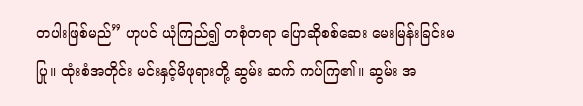တပါးဖြစ်မည်” ဟုပင် ယုံကြည်၍ တစုံတရာ ပြောဆိုစစ်ဆေး မေးမြန်းခြင်းမပြု။ ထုံးစံအတိုင်း မင်းနှင့်မိဖုရားတို့ ဆွမ်း ဆက် ကပ်ကြ၏။ ဆွမ်း အ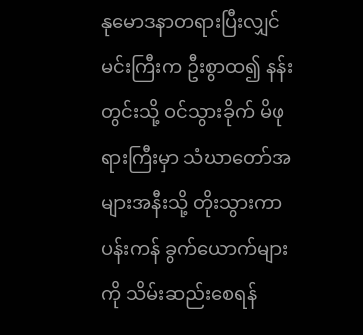နုမောဒနာတရားပြီးလျှင်မင်းကြီးက ဦးစွာထ၍ နန်းတွင်းသို့ ဝင်သွားခိုက် မိဖုရားကြီးမှာ သံဃာတော်အများအနီးသို့ တိုးသွားကာ ပန်းကန် ခွက်ယောက်များကို သိမ်းဆည်းစေရန်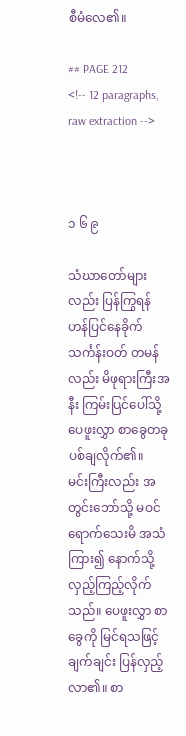စီမံလေ၏။

## PAGE 212
<!-- 12 paragraphs, raw extraction -->



၁ ၆ ၉

သံဃာတော်များလည်း ပြန်ကြွရန် ဟန်ပြင်နေခိုက် သင်္ကန်းဝတ် တမန် လည်း မိဖုရားကြီးအနီး ကြမ်းပြင်ပေါ်သို့ ပေဖူးလွှာ စာခွေတခု ပစ်ချလိုက်၏။
မင်းကြီးလည်း အတွင်းဘော်သို့ မဝင်ရောက်သေးမိ အသံကြား၍ နောက်သို့ လှည့်ကြည့်လိုက်သည်။ ပေဖူးလွှာ စာခွေကို မြင်ရသဖြင့် ချက်ချင်း ပြန်လှည့် လာ၏။ စာ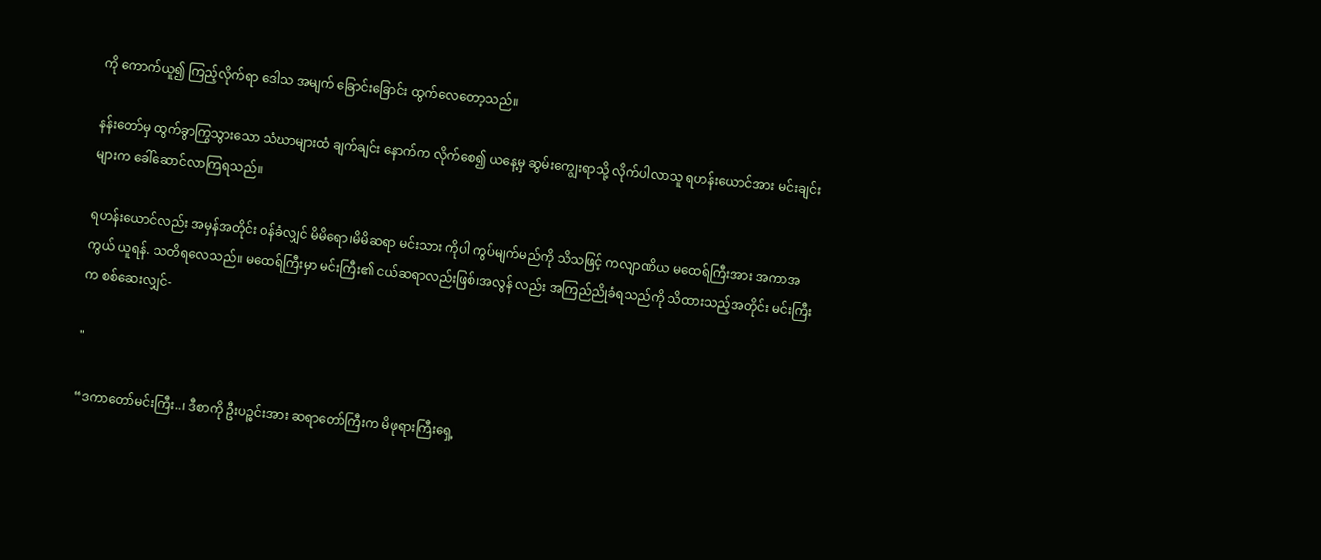ကို ကောက်ယူ၍ ကြည့်လိုက်ရာ ဒေါသ အမျက် ခြောင်းခြောင်း ထွက်လေတော့သည်။

နန်းတော်မှ ထွက်ခွာကြွသွားသော သံဃာများထံ ချက်ချင်း နောက်က လိုက်စေ၍ ယနေ့မှ ဆွမ်းကျွေးရာသို့ လိုက်ပါလာသူ ရဟန်းယောင်အား မင်းချင်း များက ခေါ်ဆောင်လာကြရသည်။

ရဟန်းယောင်လည်း အမှန်အတိုင်း ၀န်ခံလျှင် မိမိရော၊မိမိဆရာ မင်းသား ကိုပါ ကွပ်မျက်မည်ကို သိသဖြင့် ကလျာဏိယ မထေရ်ကြီးအား အကာအကွယ် ယူရန်. သတိရလေသည်။ မထေရ်ကြီးမှာ မင်းကြီး၏ ငယ်ဆရာလည်းဖြစ်၊အလွန် လည်း အကြည်ညိုခံရသည်ကို သိထားသည့်အတိုင်း မင်းကြီးက စစ်ဆေးလျှင်-

"

“ဒကာတော်မင်းကြီး..၊ ဒီစာကို ဦးပဉ္စင်းအား ဆရာတော်ကြီးက မိဖုရားကြီးရှေ့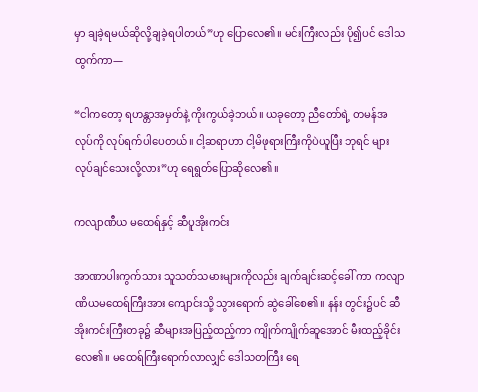မှာ ချခဲ့ရမယ်ဆိုလို့ချခဲ့ရပါတယ်”ဟု ပြောလေ၏။ မင်းကြီးလည်း ပို၍ပင် ဒေါသထွက်ကာ—

“ငါကတော့ ရဟန္တာအမှတ်နဲ့ ကိုးကွယ်ခဲ့ဘယ်။ ယခုတော့ ညီတော်ရဲ့ တမန်အလုပ်ကို လုပ်ရက်ပါပေတယ်။ ငါ့ဆရာဟာ ငါ့မိဖုရားကြီးကိုပဲယူပြီး ဘုရင် များ လုပ်ချင်သေးလို့လား”ဟု ရေရွတ်ပြောဆိုလေ၏။

ကလျာဏီယ မထေရ်နှင့် ဆီပူအိုးကင်း

အာဏာပါးကွက်သား သူသတ်သမားများကိုလည်း ချက်ချင်းဆင့်ခေါ် ကာ ကလျာဏိယမထေရ်ကြီးအား ကျောင်းသို့ သွားရောက် ဆွဲခေါ်စေ၏။ နန်း တွင်း၌ပင် ဆီအိုးကင်းကြီးတခု၌ ဆီများအပြည့်ထည့်ကာ ကျိုက်ကျိုက်ဆူအောင် မီးထည့်ခိုင်းလေ၏။ မထေရ်ကြီးရောက်လာလျှင် ဒေါသတကြီး ရေ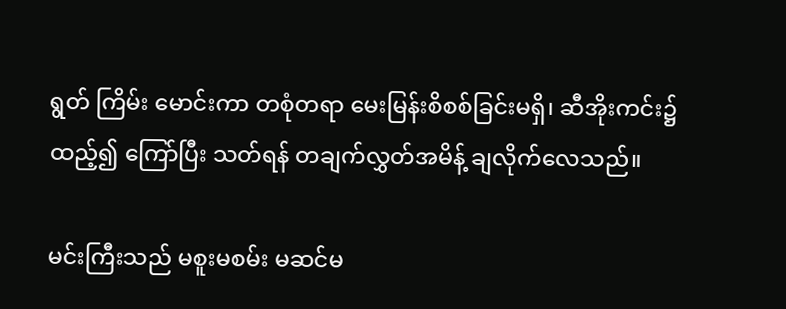ရွတ် ကြိမ်း မောင်းကာ တစုံတရာ မေးမြန်းစိစစ်ခြင်းမရှိ၊ ဆီအိုးကင်း၌ထည့်၍ ကြော်ပြီး သတ်ရန် တချက်လွှတ်အမိန့် ချလိုက်လေသည်။

မင်းကြီးသည် မစူးမစမ်း မဆင်မ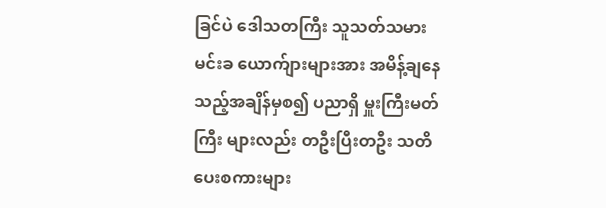ခြင်ပဲ ဒေါသတကြီး သူသတ်သမား မင်းခ ယောက်ျားများအား အမိန့်ချနေသည့်အချိန်မှစ၍ ပညာရှိ မှူးကြီးမတ်ကြီး များလည်း တဦးပြီးတဦး သတိပေးစကားများ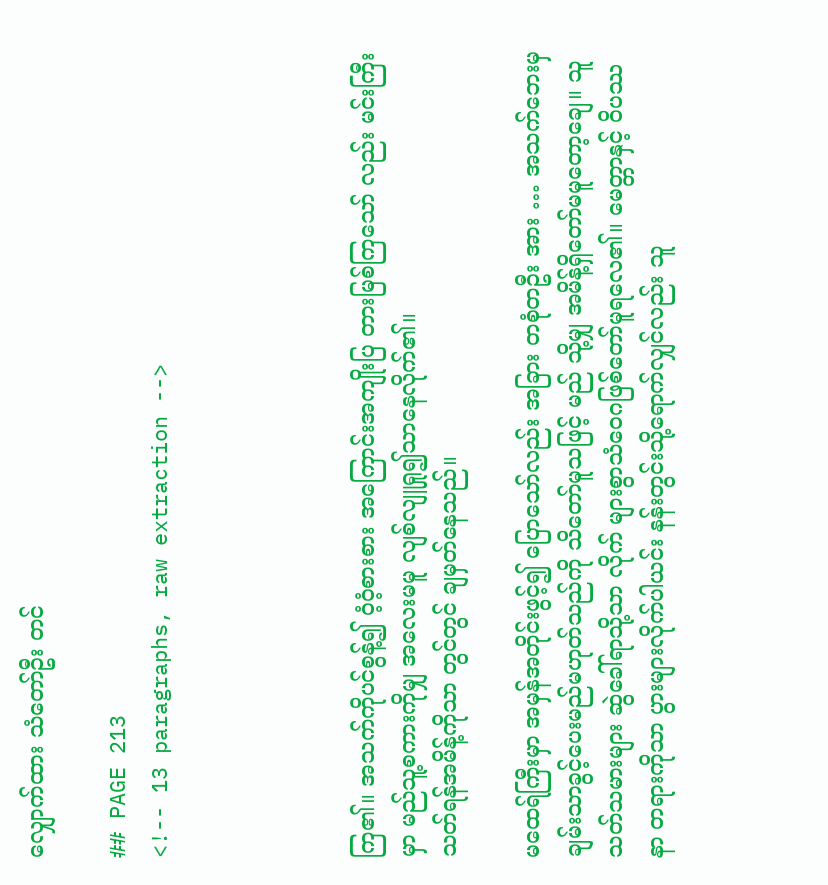လျှောက်ထား သံတော်ဦး တင်

## PAGE 213
<!-- 13 paragraphs, raw extraction -->




ကြ၏။ အသက်ကိုပင်စွန့်၍ ဝံ့ဝံ့စားစား အကြောင်းအကျိုးပြ တားမြစ်ကြသော် လည်း မင်းကြီးမှာ မည်သူ့စကားကိုမျှ အလေးမမူ လျစ်လျူရှု၍သာနေလိုက်၏။
သတ်ရန်အမိန့်ကိုသာ တွင်တွင် ချမှတ်နေသည်။

မထေရ်ကြီးမှာ အမှန်အတိုင်းဖွင့်၍ ပြောသော်လည်း အခြား တစုံတဦး အား … အသက်ဘေးမှ ချမ်းသာခွင့်ပေးမည်မဟုတ်သည်ကို သိတော်မူသဖြင့် မည် သို့မျှ အမိန့်ရှိတော်မမူတော့ချေ။ သူသတ်သမားများ ဆွဲခေါ်ရာသို့သာ လိုက် များစွာသံဝေဂဖြစ်တော်မူရလေ၏။ မေတ္တာနှင့် ဝိပဿနာ တရားကိုသာ ပွားများလိုက်ပါယင်း နန်းတွင်းသို့ရောက်လျှင်လည်း သူ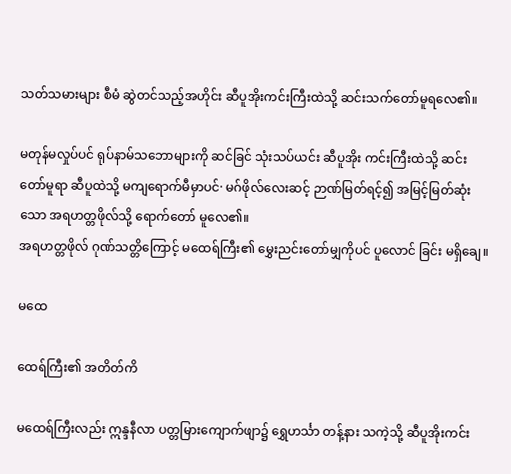သတ်သမားများ စီမံ ဆွဲတင်သည့်အဟိုင်း ဆီပူအိုးကင်းကြီးထဲသို့ ဆင်းသက်တော်မူရလေ၏။

မတုန်မလှုပ်ပင် ရုပ်နာမ်သဘောများကို ဆင်ခြင် သုံးသပ်ယင်း ဆီပူအိုး ကင်းကြီးထဲသို့ ဆင်းတော်မူရာ ဆီပူထဲသို့ မကျရောက်မီမှာပင်· မဂ်ဖိုလ်လေးဆင့် ဉာဏ်မြတ်ရင့်၍ အမြင့်မြတ်ဆုံးသော အရဟတ္တဖိုလ်သို့ ရောက်တော် မူလေ၏။
အရဟတ္တဖိုလ် ဂုဏ်သတ္တိကြောင့် မထေရ်ကြီး၏ မွှေးညင်းတော်မျှကိုပင် ပူလောင် ခြင်း မရှိချေ။

မထေ

ထေရ်ကြီး၏ အတိတ်ကိ

မထေရ်ကြီးလည်း ဣန္ဒနီလာ ပတ္တမြားကျောက်ဖျာ၌ ရွှေဟင်္သာ တန့်နား သကဲ့သို့ ဆီပူအိုးကင်း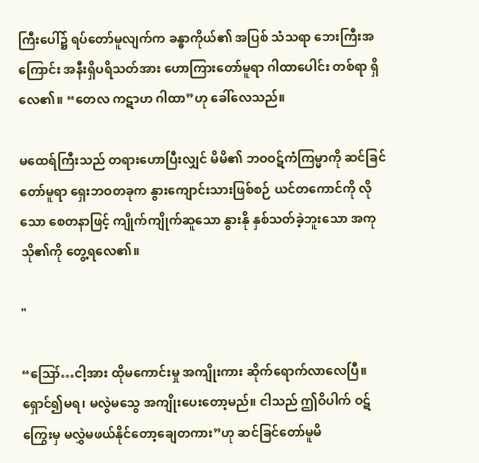ကြီးပေါ်၌ ရပ်တော်မူလျက်က ခန္ဓာကိုယ်၏ အပြစ် သံသရာ ဘေးကြီးအကြောင်း အနီးရှိပရိသတ်အား ဟောကြားတော်မူရာ ဂါထာပေါင်း တစ်ရာ ရှိလေ၏။ “တေလ ကဋာဟ ဂါထာ”ဟု ခေါ်လေသည်။

မထေရ်ကြီးသည် တရားဟောပြီးလျှင် မိမိ၏ ဘဝဝဋ်ကံကြမ္မာကို ဆင်ခြင် တော်မူရာ ရှေးဘဝတခုက နွားကျောင်းသားဖြစ်စဉ် ယင်တကောင်ကို လိုသော စေတနာဖြင့် ကျိုက်ကျိုက်ဆူသော နွားနို နှစ်သတ်ခဲ့ဘူးသော အကုသို၏ကို တွေ့ရလေ၏။

"

“ဪ…ငါ့အား ထိုမကောင်းမှု အကျိုးကား ဆိုက်ရောက်လာလေပြီ။
ရှောင်၍မရ၊ မလွဲမသွေ အကျိုးပေးတော့မည်။ ငါသည် ဤဝိပါက် ဝဋ်ကြွေးမှ မလွှဲမဖယ်နိုင်တော့ချေတကား”ဟု ဆင်ခြင်တော်မူမိ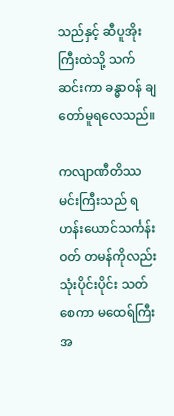သည်နှင့် ဆီပူအိုးကြီးထဲသို့ သက်ဆင်းကာ ခန္ဓာဝန် ချတော်မူရလေသည်။

ကလျာဏီတိဿ မင်းကြီးသည် ရဟန်းယောင်သင်္ကန်းဝတ် တမန်ကိုလည်း သုံးပိုင်းပိုင်း သတ်စေကာ မထေရ်ကြီးအ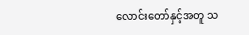လောင်းတော်နှင့်အတူ သ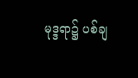မုဒ္ဒရာ၌ ပစ်ချ